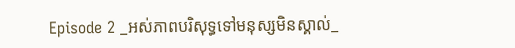Episode 2 _អស់ភាពបរិសុទ្ធទៅមនុស្សមិនស្គាល់_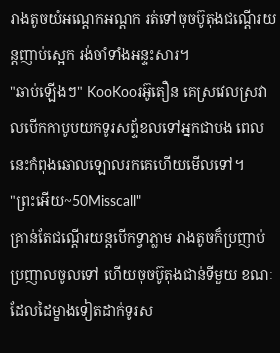រាងតូចយំអណ្តេកអណ្តក រត់ទៅចុចប៊ូតុងជណ្តើរយន្តញាប់ស្អេក រង់ចាំទាំងអន្ទះសារ។
"ឆាប់ឡើងៗ" KooKooរអ៊ូតឿន គេស្រវេលស្រវាលបើកកាបូបយកទូរសព្ទ័ខលទៅអ្នកជាបង ពេលនេះកំពុងឆោលឡោលរកគេហើយមើលទៅ។
"ព្រះអើយ~50Misscall"
គ្រាន់តែជណ្តើរយន្តបើកទ្វាភ្លាម រាងតូចក៏ប្រញាប់ប្រញាលចូលទៅ ហើយចុចប៊ូតុងជាន់ទីមួយ ខណៈដែលដៃម្ខាងទៀតដាក់ទូរស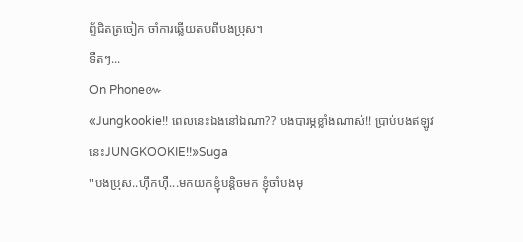ព្ទ័ជិតត្រចៀក ចាំការឆ្លើយតបពីបងប្រុស។
ទឺតៗ...
On Phone៚
«Jungkookie!! ពេលនេះឯងនៅឯណា?? បងបារម្ភខ្លាំងណាស់!! ប្រាប់បងឥឡូវនេះJUNGKOOKIE!!»Suga
"បងប្រុស..ហ៊ឹកហ៊ឺ...មកយកខ្ញុំបន្តិចមក ខ្ញុំចាំបងមុ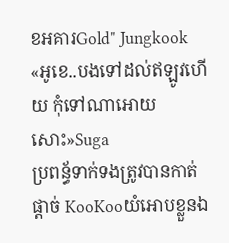ខអគារGold" Jungkook
«អូខេ..បងទៅដល់ឥឡូវហើយ កុំទៅណាអោយសោះ»Suga
ប្រពន្ធ័ទាក់ទងត្រូវបានកាត់ផ្តាច់ KooKooយំអោបខ្លួនឯ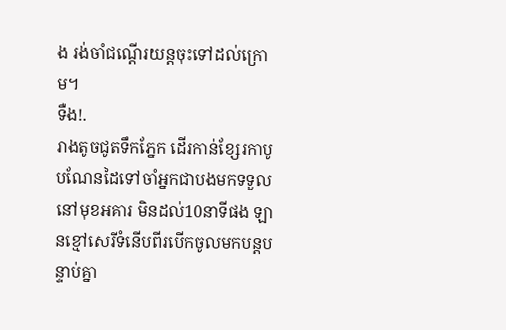ង រង់ចាំជណ្តើរយន្តចុះទៅដល់ក្រោម។
ទឺង!.
រាងតូចជូតទឹកភ្នែក ដើរកាន់ខ្សែរកាបូបណែនដៃទៅចាំអ្នកជាបងមកទទួលនៅមុខអគារ មិនដល់10នាទីផង ឡានខ្មៅសេរីទំនើបពីរបើកចូលមកបន្តបន្ទាប់គ្នា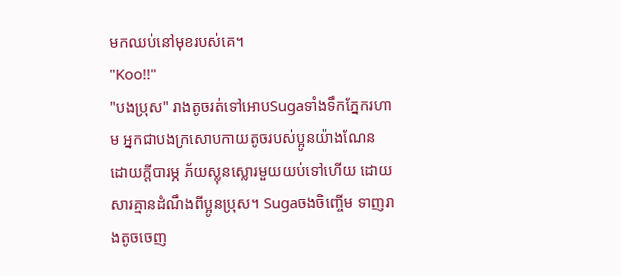មកឈប់នៅមុខរបស់គេ។
"Koo!!"
"បងប្រុស" រាងតូចរត់ទៅអោបSugaទាំងទឹកភ្នែករហាម អ្នកជាបងក្រសោបកាយតូចរបស់ប្អូនយ៉ាងណែន ដោយក្តីបារម្ភ ភ័យស្លុនស្លោរមួយយប់ទៅហើយ ដោយសារគ្មានដំណឹងពីប្អូនប្រុស។ Sugaចងចិញ្ចើម ទាញរាងតូចចេញ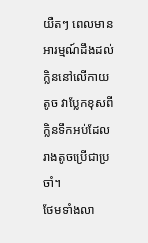យឺតៗ ពេលមានអារម្មណ៍ដឹងដល់ក្លិននៅលើកាយតូច វាប្លែកខុសពីក្លិនទឹកអប់ដែលរាងតូចប្រើជាប្រចាំ។
ថែមទាំងលា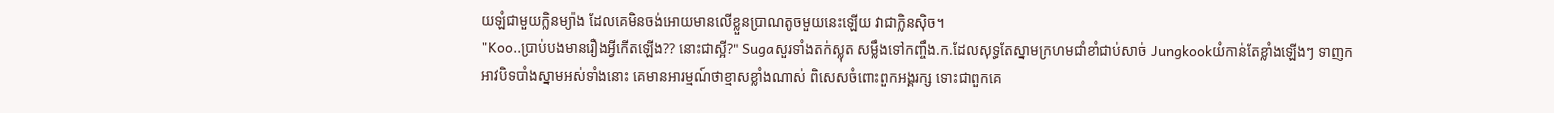យឡំជាមួយក្លិនម្យ៉ាង ដែលគេមិនចង់អោយមានលើខ្លួនប្រាណតូចមួយនេះឡើយ វាជាក្លិនស៊ិច។
"Koo..ប្រាប់បងមានរឿងអ្វីកើតឡើង?? នោះជាស្អី?" Sugaសួរទាំងតក់ស្លុត សម្លឹងទៅកញ្ចឹង.ក.ដែលសុទ្ធតែស្នាមក្រហមជាំខាំជាប់សាច់ Jungkookយំកាន់តែខ្លាំងឡើងៗ ទាញកអាវបិទបាំងស្នាមអស់ទាំងនោះ គេមានអារម្មណ៍ថាខ្មាសខ្លាំងណាស់ ពិសេសចំពោះពួកអង្គរក្ស ទោះជាពួកគេ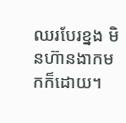ឈរបែរខ្នង មិនហ៊ានងាកមកក៏ដោយ។